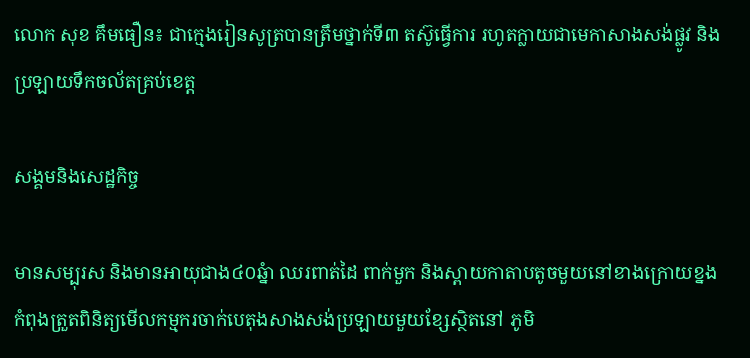លោក សុខ គឹមធឿន៖ ជាក្មេងរៀនសូត្របានត្រឹមថ្នាក់ទី៣ តស៊ូធ្វើការ រហូតក្លាយជាមេកាសាងសង់ផ្លូវ និងប្រឡាយទឹកចល័តគ្រប់ខេត្ត

សង្គមនិងសេដ្ឋកិច្ច

មានសម្បុរស និងមានអាយុជាង៤០ឆ្នំា ឈរពាត់ដៃ ពាក់មួក និងស្ពាយកាតាបតូចមួយនៅខាងក្រោយខ្នង កំពុងត្រួតពិនិត្យមើលកម្មករចាក់បេតុងសាងសង់ប្រឡាយមួយខ្សែស្ថិតនៅ ភូមិ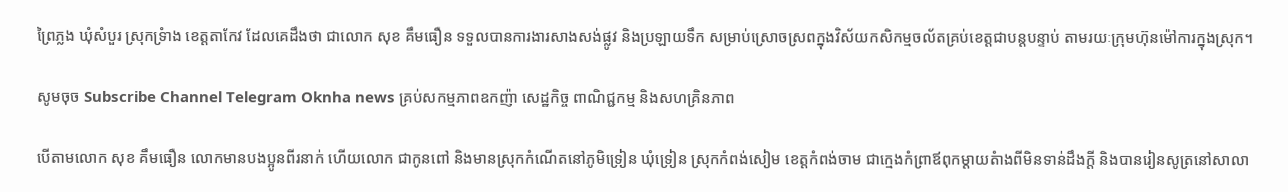ព្រៃភ្លង ឃុំសំបួរ ស្រុកទ្រំាង ខេត្តតាកែវ ដែលគេដឹងថា ជាលោក សុខ គឹមធឿន ទទួលបានការងារសាងសង់ផ្លូវ និងប្រឡាយទឹក សម្រាប់ស្រោចស្រពក្នុងវិស័យកសិកម្មចល័តគ្រប់ខេត្តជាបន្តបន្ទាប់ តាមរយៈក្រុមហ៊ុនម៉ៅការក្នុងស្រុក។

សូមចុច Subscribe Channel Telegram Oknha news គ្រប់សកម្មភាពឧកញ៉ា សេដ្ឋកិច្ច ពាណិជ្ជកម្ម និងសហគ្រិនភាព

បើតាមលោក សុខ គឹមធឿន លោកមានបងប្អូនពីរនាក់ ហើយលោក ជាកូនពៅ និងមានស្រុកកំណើតនៅភូមិទ្រៀន ឃុំទ្រៀន ស្រុកកំពង់សៀម ខេត្តកំពង់ចាម ជាក្មេងកំព្រាឪពុកម្តាយតំាងពីមិនទាន់ដឹងក្តី និងបានរៀនសូត្រនៅសាលា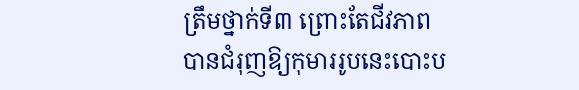ត្រឹមថ្នាក់ទី៣ ព្រោះតែជីវភាពបានជំរុញឱ្យកុមាររូបនេះបោះប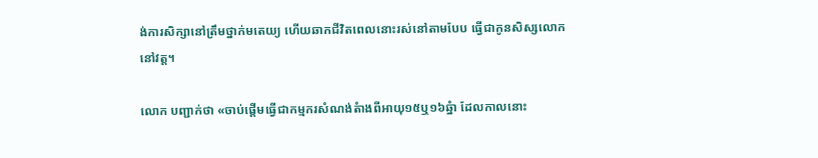ង់ការសិក្សានៅត្រឹមថ្នាក់មតេយ្យ ហើយឆាកជីវិតពេលនោះរស់នៅតាមបែប ធ្វើជាកូនសិស្សលោកនៅវត្ត។

លោក បញ្ជាក់ថា «ចាប់ផ្តើមធ្វើជាកម្មករសំណង់តំាងពីអាយុ១៥ឬ១៦ឆ្នំា ដែលកាលនោះ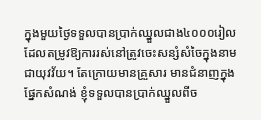ក្នុងមួយថ្ងៃទទួលបានប្រាក់ឈ្នួលជាង៤០០០រៀល ដែលតម្រូវឱ្យការរស់នៅត្រូវចេះសន្សំសំចៃក្នុងនាមជាយុវវ័យ។ តែក្រោយមានគ្រួសារ មានជំនាញក្នុងផ្នែកសំណង់ ខ្ញុំទទួលបានប្រាក់ឈ្នួលពីច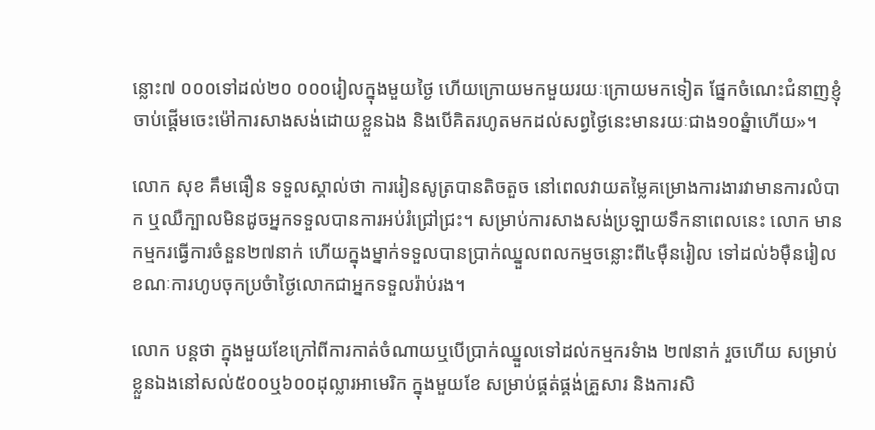ន្លោះ៧ ០០០ទៅដល់២០ ០០០រៀលក្នុងមួយថ្ងៃ ហើយក្រោយមកមួយរយៈក្រោយមកទៀត ផ្នែកចំណេះជំនាញខ្ញុំចាប់ផ្តើមចេះម៉ៅការសាងសង់ដោយខ្លួនឯង និងបើគិតរហូតមកដល់សព្វថ្ងៃនេះមានរយៈជាង១០ឆ្នំាហើយ»។

លោក សុខ គឹមធឿន ទទួលស្គាល់ថា ការរៀនសូត្របានតិចតួច នៅពេលវាយតម្លៃគម្រោងការងារវាមានការលំបាក ឬឈឺក្បាលមិនដូចអ្នកទទួលបានការអប់រំជ្រៅជ្រះ។ សម្រាប់ការសាងសង់ប្រឡាយទឹកនាពេលនេះ លោក មានកម្មករធ្វើការចំនួន២៧នាក់ ហើយក្នុងម្នាក់ទទួលបានប្រាក់ឈ្នួលពលកម្មចន្លោះពី៤ម៉ឺនរៀល ទៅដល់៦ម៉ឺនរៀល ខណៈការហូបចុកប្រចំាថ្ងៃលោកជាអ្នកទទួលរ៉ាប់រង។

លោក បន្តថា ក្នុងមួយខែក្រៅពីការកាត់ចំណាយឬបើប្រាក់ឈ្នួលទៅដល់កម្មករទំាង ២៧នាក់ រួចហើយ សម្រាប់ខ្លួនឯងនៅសល់៥០០ឬ៦០០ដុល្លារអាមេរិក ក្នុងមួយខែ សម្រាប់ផ្គត់ផ្គង់គ្រួសារ និងការសិ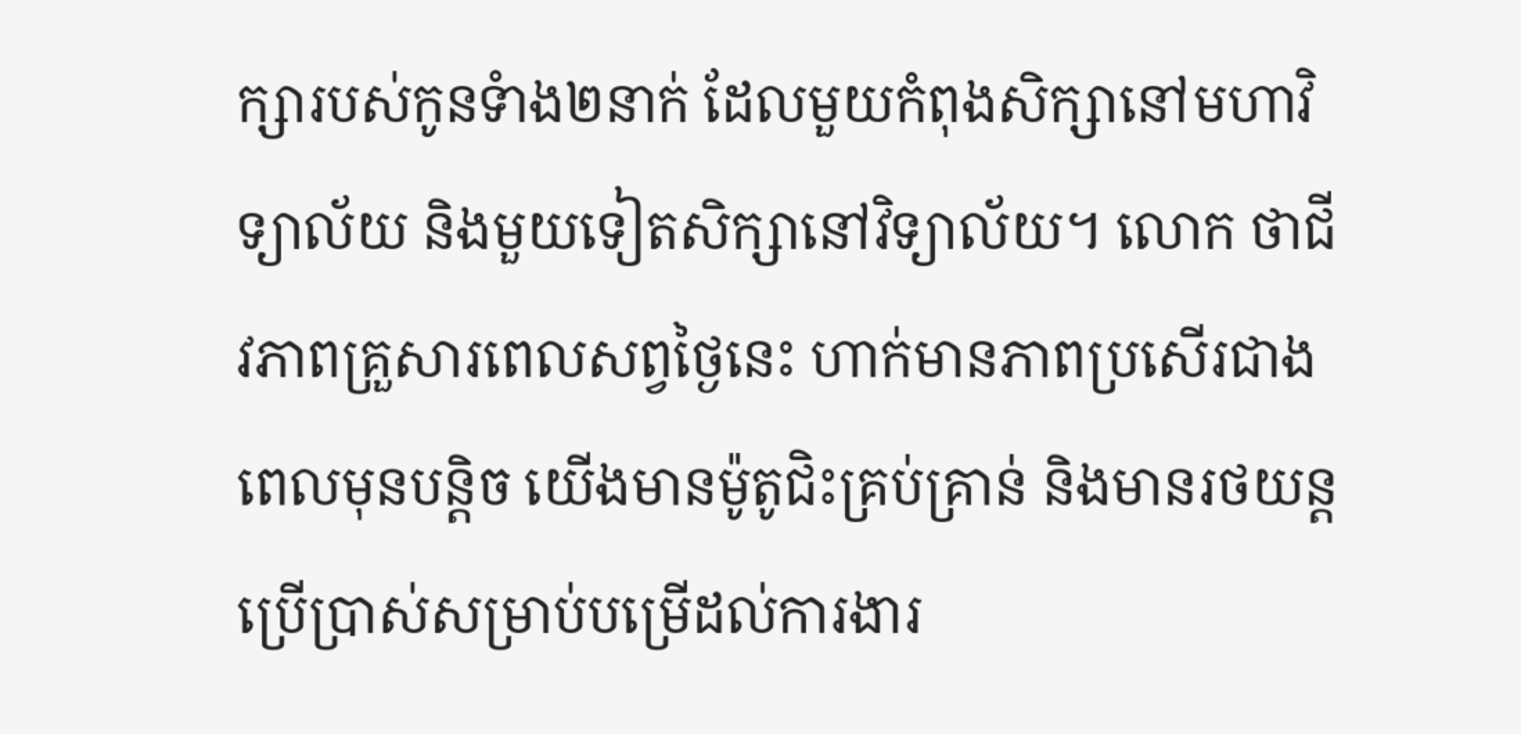ក្សារបស់កូនទំាង២នាក់ ដែលមួយកំពុងសិក្សានៅមហាវិទ្យាល័យ និងមួយទៀតសិក្សានៅវិទ្យាល័យ។ លោក ថាជីវភាពគ្រួសារពេលសព្វថ្ងៃនេះ ហាក់មានភាពប្រសើរជាងពេលមុនបន្តិច យើងមានម៉ូតូជិះគ្រប់គ្រាន់ និងមានរថយន្តប្រើប្រាស់សម្រាប់បម្រើដល់ការងារ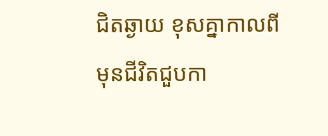ជិតឆ្ងាយ ខុសគ្នាកាលពីមុនជីវិតជួបកា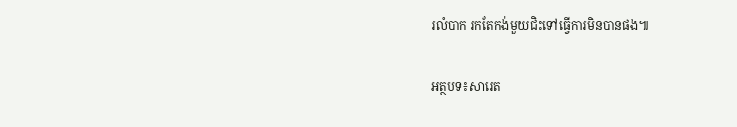រលំបាក រកតែកង់មួយជិះទៅធ្វើការមិនបានផង៕

អត្ថបទ៖សារេត